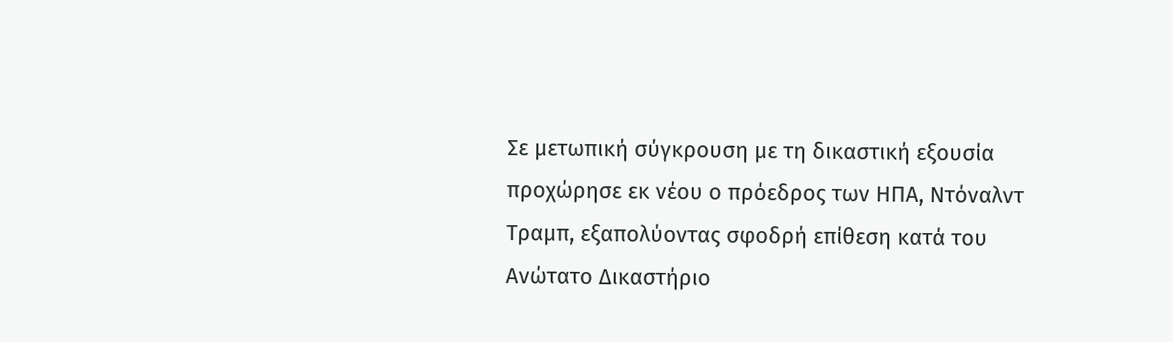Σε μετωπική σύγκρουση με τη δικαστική εξουσία προχώρησε εκ νέου ο πρόεδρος των ΗΠΑ, Ντόναλντ Τραμπ, εξαπολύοντας σφοδρή επίθεση κατά του Ανώτατο Δικαστήριο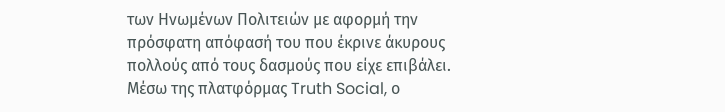των Ηνωμένων Πολιτειών με αφορμή την πρόσφατη απόφασή του που έκρινε άκυρους πολλούς από τους δασμούς που είχε επιβάλει.
Μέσω της πλατφόρμας Truth Social, ο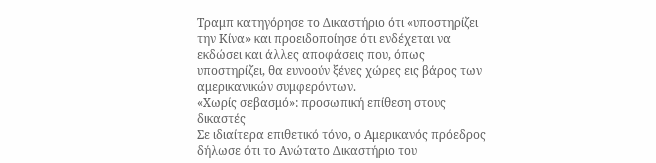Τραμπ κατηγόρησε το Δικαστήριο ότι «υποστηρίζει την Κίνα» και προειδοποίησε ότι ενδέχεται να εκδώσει και άλλες αποφάσεις που, όπως υποστηρίζει, θα ευνοούν ξένες χώρες εις βάρος των αμερικανικών συμφερόντων.
«Χωρίς σεβασμό»: προσωπική επίθεση στους δικαστές
Σε ιδιαίτερα επιθετικό τόνο, ο Αμερικανός πρόεδρος δήλωσε ότι το Ανώτατο Δικαστήριο του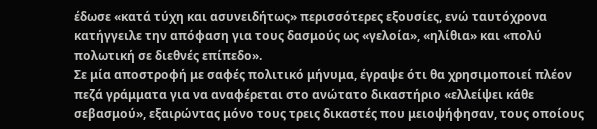έδωσε «κατά τύχη και ασυνειδήτως» περισσότερες εξουσίες, ενώ ταυτόχρονα κατήγγειλε την απόφαση για τους δασμούς ως «γελοία», «ηλίθια» και «πολύ πολωτική σε διεθνές επίπεδο».
Σε μία αποστροφή με σαφές πολιτικό μήνυμα, έγραψε ότι θα χρησιμοποιεί πλέον πεζά γράμματα για να αναφέρεται στο ανώτατο δικαστήριο «ελλείψει κάθε σεβασμού», εξαιρώντας μόνο τους τρεις δικαστές που μειοψήφησαν, τους οποίους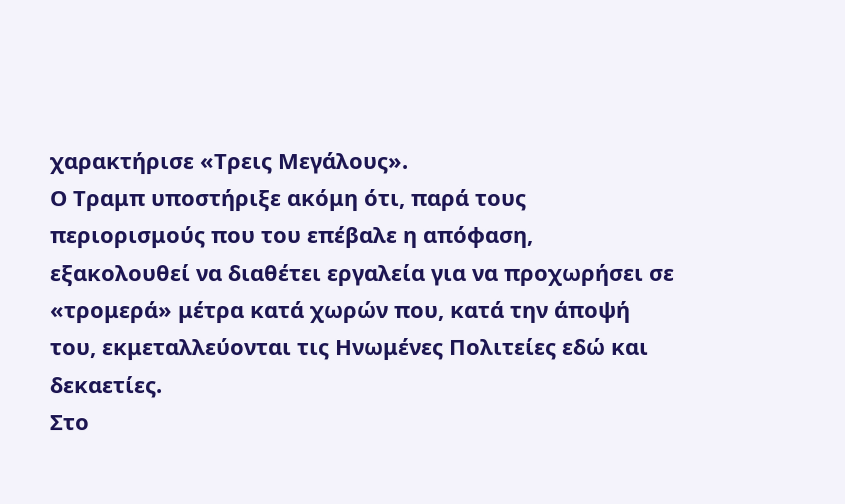χαρακτήρισε «Τρεις Μεγάλους».
Ο Τραμπ υποστήριξε ακόμη ότι, παρά τους περιορισμούς που του επέβαλε η απόφαση, εξακολουθεί να διαθέτει εργαλεία για να προχωρήσει σε «τρομερά» μέτρα κατά χωρών που, κατά την άποψή του, εκμεταλλεύονται τις Ηνωμένες Πολιτείες εδώ και δεκαετίες.
Στο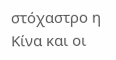στόχαστρο η Κίνα και οι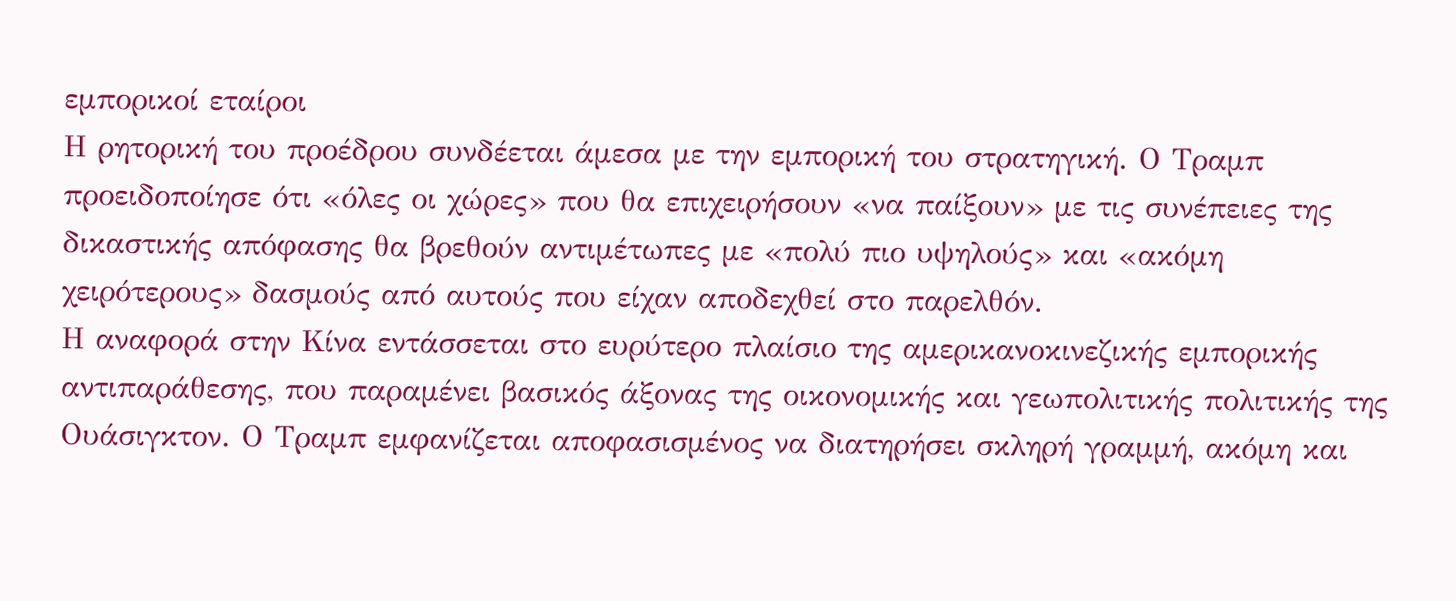εμπορικοί εταίροι
Η ρητορική του προέδρου συνδέεται άμεσα με την εμπορική του στρατηγική. Ο Τραμπ προειδοποίησε ότι «όλες οι χώρες» που θα επιχειρήσουν «να παίξουν» με τις συνέπειες της δικαστικής απόφασης θα βρεθούν αντιμέτωπες με «πολύ πιο υψηλούς» και «ακόμη χειρότερους» δασμούς από αυτούς που είχαν αποδεχθεί στο παρελθόν.
Η αναφορά στην Κίνα εντάσσεται στο ευρύτερο πλαίσιο της αμερικανοκινεζικής εμπορικής αντιπαράθεσης, που παραμένει βασικός άξονας της οικονομικής και γεωπολιτικής πολιτικής της Ουάσιγκτον. Ο Τραμπ εμφανίζεται αποφασισμένος να διατηρήσει σκληρή γραμμή, ακόμη και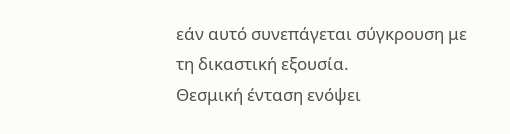εάν αυτό συνεπάγεται σύγκρουση με τη δικαστική εξουσία.
Θεσμική ένταση ενόψει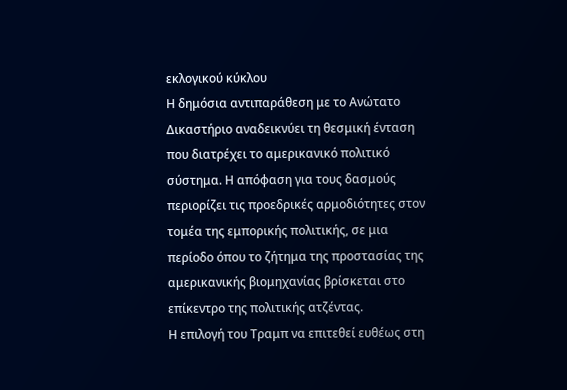εκλογικού κύκλου
Η δημόσια αντιπαράθεση με το Ανώτατο Δικαστήριο αναδεικνύει τη θεσμική ένταση που διατρέχει το αμερικανικό πολιτικό σύστημα. Η απόφαση για τους δασμούς περιορίζει τις προεδρικές αρμοδιότητες στον τομέα της εμπορικής πολιτικής, σε μια περίοδο όπου το ζήτημα της προστασίας της αμερικανικής βιομηχανίας βρίσκεται στο επίκεντρο της πολιτικής ατζέντας.
Η επιλογή του Τραμπ να επιτεθεί ευθέως στη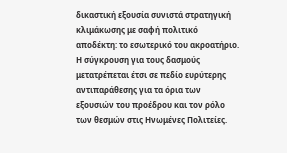δικαστική εξουσία συνιστά στρατηγική κλιμάκωσης με σαφή πολιτικό αποδέκτη: το εσωτερικό του ακροατήριο. Η σύγκρουση για τους δασμούς μετατρέπεται έτσι σε πεδίο ευρύτερης αντιπαράθεσης για τα όρια των εξουσιών του προέδρου και τον ρόλο των θεσμών στις Ηνωμένες Πολιτείες.